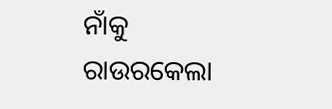ନାଁକୁ ରାଉରକେଲା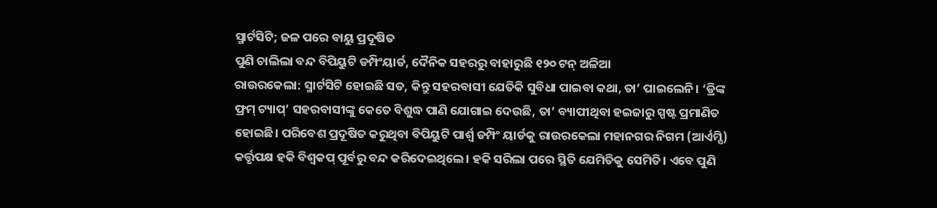ସ୍ମାର୍ଟସିଟି; ଜଳ ପରେ ବାୟୁ ପ୍ରଦୂଷିତ
ପୁଣି ଚାଲିଲା ବନ୍ଦ ବିପିୟୁଟି ଡମ୍ପିଂୟାର୍ଡ, ଦୈନିକ ସହରରୁ ବାହାରୁଛି ୧୨୦ ଟନ୍ ଅଳିଆ
ରାଉରକେଲା: ସ୍ମାର୍ଟସିଟି ହୋଇଛି ସତ, କିନ୍ତୁ ସହରବାସୀ ଯେତିକି ସୁବିଧା ପାଇବା କଥା, ତା’ ପାଇଲେନି। ‘ଡ୍ରିଙ୍କ ଫ୍ରମ୍ ଟ୍ୟାପ୍’ ସହରବାସୀଙ୍କୁ କେତେ ବିଶୁଦ୍ଧ ପାଣି ଯୋଗାଇ ଦେଉଛି, ତା’ ବ୍ୟାପୀଥିବା ହଇଜାରୁ ସ୍ପଷ୍ଟ ପ୍ରମାଣିତ ହୋଇଛି। ପରିବେଶ ପ୍ରଦୂଷିତ କରୁଥିବା ବିପିୟୁଟି ପାର୍ଶ୍ବ ଡମ୍ପିଂ ୟାର୍ଡକୁ ରାଉରକେଲା ମହାନଗର ନିଗମ (ଆର୍ଏମ୍ସି) କର୍ତ୍ତୃପକ୍ଷ ହକି ବିଶ୍ବକପ୍ ପୂର୍ବରୁ ବନ୍ଦ କରିଦେଇଥିଲେ। ହକି ସରିଲା ପରେ ସ୍ଥିତି ଯେମିତିକୁ ସେମିତି। ଏବେ ପୁଣି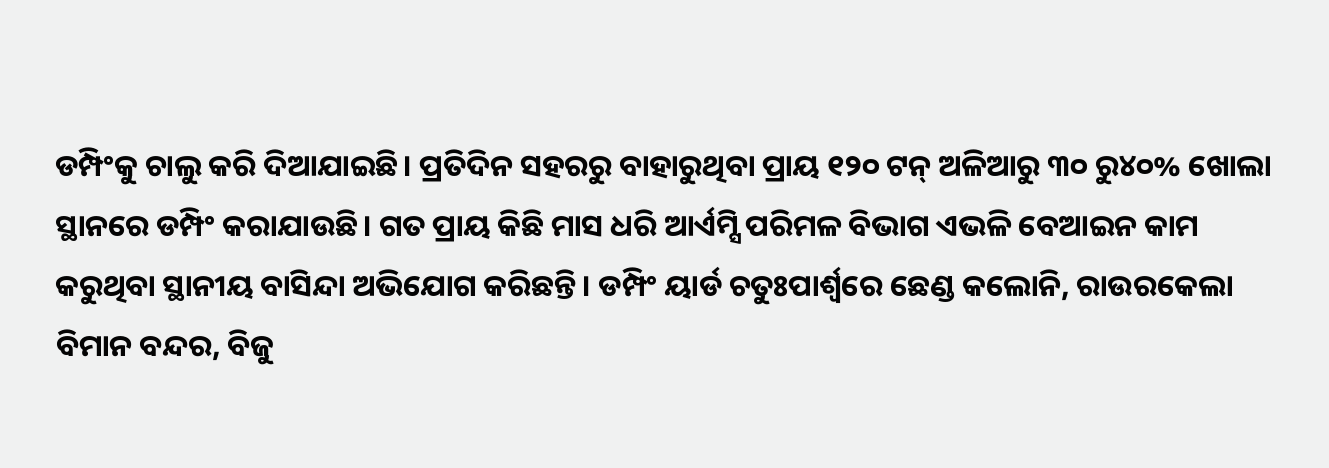ଡମ୍ପିଂକୁ ଚାଲୁ କରି ଦିଆଯାଇଛି। ପ୍ରତିଦିନ ସହରରୁ ବାହାରୁଥିବା ପ୍ରାୟ ୧୨୦ ଟନ୍ ଅଳିଆରୁ ୩୦ ରୁ୪୦% ଖୋଲା ସ୍ଥାନରେ ଡମ୍ପିଂ କରାଯାଉଛି। ଗତ ପ୍ରାୟ କିଛି ମାସ ଧରି ଆର୍ଏମ୍ସି ପରିମଳ ବିଭାଗ ଏଭଳି ବେଆଇନ କାମ କରୁଥିବା ସ୍ଥାନୀୟ ବାସିନ୍ଦା ଅଭିଯୋଗ କରିଛନ୍ତି। ଡମ୍ପିଂ ୟାର୍ଡ ଚତୁଃପାର୍ଶ୍ବରେ ଛେଣ୍ଡ କଲୋନି, ରାଉରକେଲା ବିମାନ ବନ୍ଦର, ବିଜୁ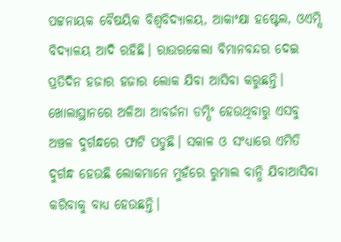ପଟ୍ଟନାୟକ ବୈଷୟିକ ବିଶ୍ବବିଦ୍ୟାଳୟ, ଆକାଂକ୍ଷା ହଷ୍ଟେଲ, ଓଏମ୍ସି ବିଦ୍ୟାଳୟ ଆଦି ରହିଛି। ରାଉରକେଲା ବିମାନବନ୍ଦର ଦେଇ ପ୍ରତିଦିନ ହଜାର ହଜାର ଲୋକ ଯିବା ଆସିବା କରୁଛନ୍ତି। ଖୋଲାସ୍ଥାନରେ ଅଳିଆ ଆବର୍ଜନା ଡମ୍ପିଂ ହେଉଥିବାରୁ ଏସବୁ ଅଞ୍ଚଳ ଦୁର୍ଗନ୍ଧରେ ଫାଟି ପଡୁଛି। ସକାଳ ଓ ସଂଧ୍ୟାରେ ଏମିତି ଦୁର୍ଗନ୍ଧ ହେଉଛି ଲୋକମାନେ ମୁହଁରେ ରୁମାଲ ବାନ୍ଧି ଯିବାଆସିବା କରିବାକୁ ବାଧ୍ୟ ହେଉଛନ୍ତି।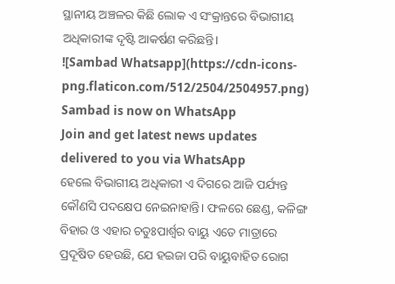ସ୍ଥାନୀୟ ଅଞ୍ଚଳର କିଛି ଲୋକ ଏ ସଂକ୍ରାନ୍ତରେ ବିଭାଗୀୟ ଅଧିକାରୀଙ୍କ ଦୃଷ୍ଟି ଆକର୍ଷଣ କରିଛନ୍ତି।
![Sambad Whatsapp](https://cdn-icons-png.flaticon.com/512/2504/2504957.png)
Sambad is now on WhatsApp
Join and get latest news updates delivered to you via WhatsApp
ହେଲେ ବିଭାଗୀୟ ଅଧିକାରୀ ଏ ଦିଗରେ ଆଜି ପର୍ଯ୍ୟନ୍ତ କୌଣସି ପଦକ୍ଷେପ ନେଇନାହାନ୍ତି। ଫଳରେ ଛେଣ୍ଡ, କଳିଙ୍ଗ ବିହାର ଓ ଏହାର ଚତୁଃପାର୍ଶ୍ବର ବାୟୁ ଏତେ ମାତ୍ରାରେ ପ୍ରଦୂଷିତ ହେଉଛି, ଯେ ହଇଜା ପରି ବାୟୁବାହିତ ରୋଗ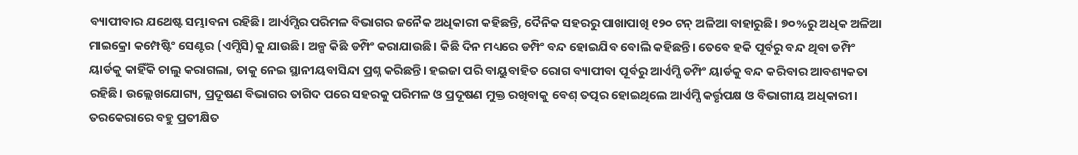ବ୍ୟାପୀବାର ଯଥେଷ୍ଟ ସମ୍ଭାବନା ରହିଛି। ଆର୍ଏମ୍ସିର ପରିମଳ ବିଭାଗର ଜନୈକ ଅଧିକାରୀ କହିଛନ୍ତି, ଦୈନିକ ସହରରୁ ପାଖାପାଖି ୧୨୦ ଟନ୍ ଅଳିଆ ବାହାରୁଛି। ୭୦%ରୁ ଅଧିକ ଅଳିଆ ମାଇକ୍ରୋ କମ୍ପେଷ୍ଟିଂ ସେଣ୍ଟର (ଏମ୍ସିସି)କୁ ଯାଉଛି। ଅଳ୍ପ କିଛି ଡମ୍ପିଂ କରାଯାଉଛି। କିଛି ଦିନ ମଧ୍ୟରେ ଡମ୍ପିଂ ବନ୍ଦ ହୋଇଯିବ ବୋଲି କହିଛନ୍ତି। ତେବେ ହକି ପୂର୍ବରୁ ବନ୍ଦ ଥିବା ଡମ୍ପିଂ ୟାର୍ଡକୁ କାହିଁକି ଚାଲୁ କରାଗଲା, ତାକୁ ନେଇ ସ୍ଥାନୀୟବାସିନ୍ଦା ପ୍ରଶ୍ନ କରିଛନ୍ତି। ହଇଜା ପରି ବାୟୁବାହିତ ରୋଗ ବ୍ୟାପୀବା ପୂର୍ବରୁ ଆର୍ଏମ୍ସି ଡମ୍ପିଂ ୟାର୍ଡକୁ ବନ୍ଦ କରିବାର ଆବଶ୍ୟକତା ରହିଛି। ଉଲ୍ଲେଖଯୋଗ୍ୟ, ପ୍ରଦୂଷଣ ବିଭାଗର ତାଗିଦ ପରେ ସହରକୁ ପରିମଳ ଓ ପ୍ରଦୂଷଣ ମୁକ୍ତ ରଖିବାକୁ ବେଶ୍ ତତ୍ପର ହୋଇଥିଲେ ଆର୍ଏମ୍ସି କର୍ତ୍ତୃପକ୍ଷ ଓ ବିଭାଗୀୟ ଅଧିକାରୀ।
ତରକେରାରେ ବହୁ ପ୍ରତୀକ୍ଷିତ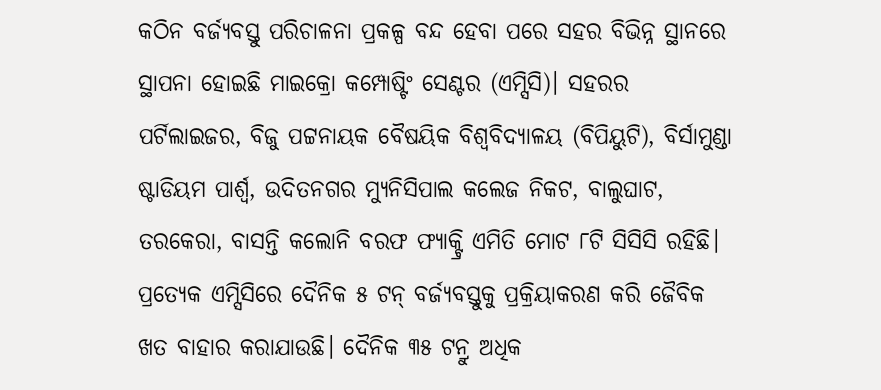କଠିନ ବର୍ଜ୍ୟବସ୍ତୁ ପରିଚାଳନା ପ୍ରକଳ୍ପ ବନ୍ଦ ହେବା ପରେ ସହର ବିଭିନ୍ନ ସ୍ଥାନରେ ସ୍ଥାପନା ହୋଇଛି ମାଇକ୍ରୋ କମ୍ପୋଷ୍ଟିଂ ସେଣ୍ଟର (ଏମ୍ସିସି)। ସହରର ପର୍ଟିଲାଇଜର, ବିଜୁ ପଟ୍ଟନାୟକ ବୈଷୟିକ ବିଶ୍ବବିଦ୍ୟାଳୟ (ବିପିୟୁଟି), ବିର୍ସାମୁଣ୍ଡା ଷ୍ଟାଡିୟମ ପାର୍ଶ୍ବ, ଉଦିତନଗର ମ୍ୟୁନିସିପାଲ କଲେଜ ନିକଟ, ବାଲୁଘାଟ, ତରକେରା, ବାସନ୍ତି କଲୋନି ବରଫ ଫ୍ୟାକ୍ଟ୍ରି ଏମିତି ମୋଟ ୮ଟି ସିସିସି ରହିଛି। ପ୍ରତ୍ୟେକ ଏମ୍ସିସିରେ ଦୈନିକ ୫ ଟନ୍ ବର୍ଜ୍ୟବସ୍ତୁକୁ ପ୍ରକ୍ରିୟାକରଣ କରି ଜୈବିକ ଖତ ବାହାର କରାଯାଉଛି। ଦୈନିକ ୩୫ ଟନ୍ରୁ ଅଧିକ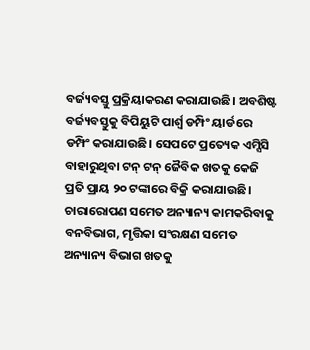ବର୍ଜ୍ୟବସ୍ତୁ ପ୍ରକ୍ରିୟାକରଣ କରାଯାଉଛି। ଅବଶିଷ୍ଟ ବର୍ଜ୍ୟବସ୍ତୁକୁ ବିପିୟୁଟି ପାର୍ଶ୍ବ ଡମ୍ପିଂ ୟାର୍ଡରେ ଡମ୍ପିଂ କରାଯାଉଛି। ସେପଟେ ପ୍ରତ୍ୟେକ ଏମ୍ସିସି ବାହାରୁଥିବା ଟନ୍ ଟନ୍ ଜୈବିକ ଖତକୁ କେଜି ପ୍ରତି ପ୍ରାୟ ୨୦ ଟଙ୍କାରେ ବିକ୍ରି କରାଯାଉଛି। ଚାରାରୋପଣ ସମେତ ଅନ୍ୟାନ୍ୟ କାମକରିବାକୁ ବନବିଭାଗ, ମୃତ୍ତିକା ସଂରକ୍ଷଣ ସମେତ ଅନ୍ୟାନ୍ୟ ବିଭାଗ ଖତକୁ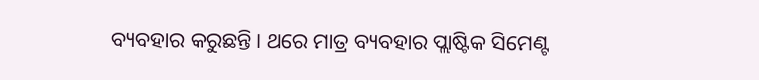ବ୍ୟବହାର କରୁଛନ୍ତି। ଥରେ ମାତ୍ର ବ୍ୟବହାର ପ୍ଲାଷ୍ଟିକ ସିମେଣ୍ଟ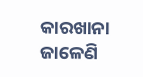କାରଖାନା ଜାଳେଣି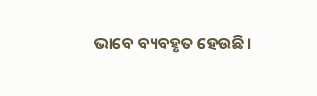ଭାବେ ବ୍ୟବହୃତ ହେଉଛି।